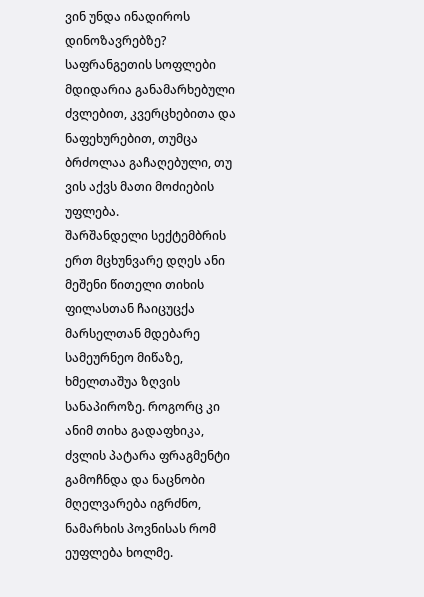ვინ უნდა ინადიროს დინოზავრებზე?
საფრანგეთის სოფლები მდიდარია განამარხებული ძვლებით, კვერცხებითა და ნაფეხურებით, თუმცა ბრძოლაა გაჩაღებული, თუ ვის აქვს მათი მოძიების უფლება.
შარშანდელი სექტემბრის ერთ მცხუნვარე დღეს ანი მეშენი წითელი თიხის ფილასთან ჩაიცუცქა მარსელთან მდებარე სამეურნეო მიწაზე, ხმელთაშუა ზღვის სანაპიროზე. როგორც კი ანიმ თიხა გადაფხიკა, ძვლის პატარა ფრაგმენტი გამოჩნდა და ნაცნობი მღელვარება იგრძნო, ნამარხის პოვნისას რომ ეუფლება ხოლმე.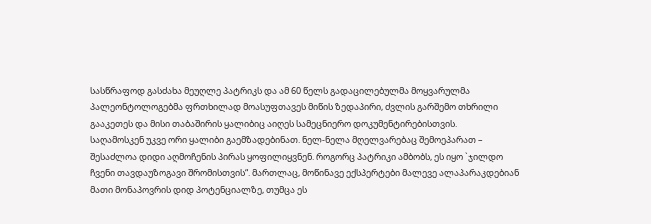სასწრაფოდ გასძახა მეუღლე პატრიკს და ამ 60 წელს გადაცილებულმა მოყვარულმა პალეონტოლოგებმა ფრთხილად მოასუფთავეს მიწის ზედაპირი, ძვლის გარშემო თხრილი გააკეთეს და მისი თაბაშირის ყალიბიც აიღეს სამეცნიერო დოკუმენტირებისთვის.
საღამოსკენ უკვე ორი ყალიბი გაემზადებინათ. ნელ-ნელა მღელვარებაც შემოეპარათ – შესაძლოა დიდი აღმოჩენის პირას ყოფილიყვნენ. როგორც პატრიკი ამბობს, ეს იყო `ჯილდო ჩვენი თავდაუზოგავი შრომისთვის“. მართლაც, მოწინავე ექსპერტები მალევე ალაპარაკდებიან მათი მონაპოვრის დიდ პოტენციალზე, თუმცა ეს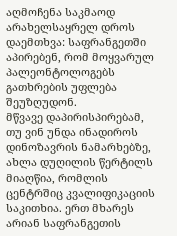აღმოჩენა საკმაოდ არახელსაყრელ დროს დაემთხვა: საფრანგეთში აპირებენ, რომ მოყვარულ პალეონტოლოგებს გათხრების უფლება შეუზღუდონ.
მწვავე დაპირისპირებამ, თუ ვინ უნდა ინადიროს დინოზავრის ნამარხებზე, ახლა დუღილის წერტილს მიაღწია, რომლის ცენტრშიც კვალიფიკაციის საკითხია. ერთ მხარეს არიან საფრანგეთის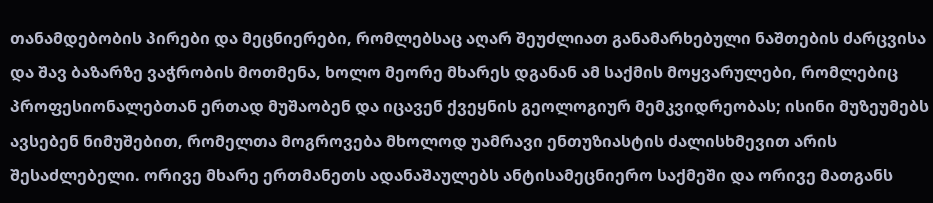თანამდებობის პირები და მეცნიერები, რომლებსაც აღარ შეუძლიათ განამარხებული ნაშთების ძარცვისა და შავ ბაზარზე ვაჭრობის მოთმენა, ხოლო მეორე მხარეს დგანან ამ საქმის მოყვარულები, რომლებიც პროფესიონალებთან ერთად მუშაობენ და იცავენ ქვეყნის გეოლოგიურ მემკვიდრეობას; ისინი მუზეუმებს ავსებენ ნიმუშებით, რომელთა მოგროვება მხოლოდ უამრავი ენთუზიასტის ძალისხმევით არის შესაძლებელი. ორივე მხარე ერთმანეთს ადანაშაულებს ანტისამეცნიერო საქმეში და ორივე მათგანს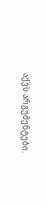აქვს არგუმენტები.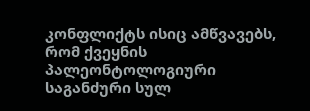კონფლიქტს ისიც ამწვავებს, რომ ქვეყნის პალეონტოლოგიური საგანძური სულ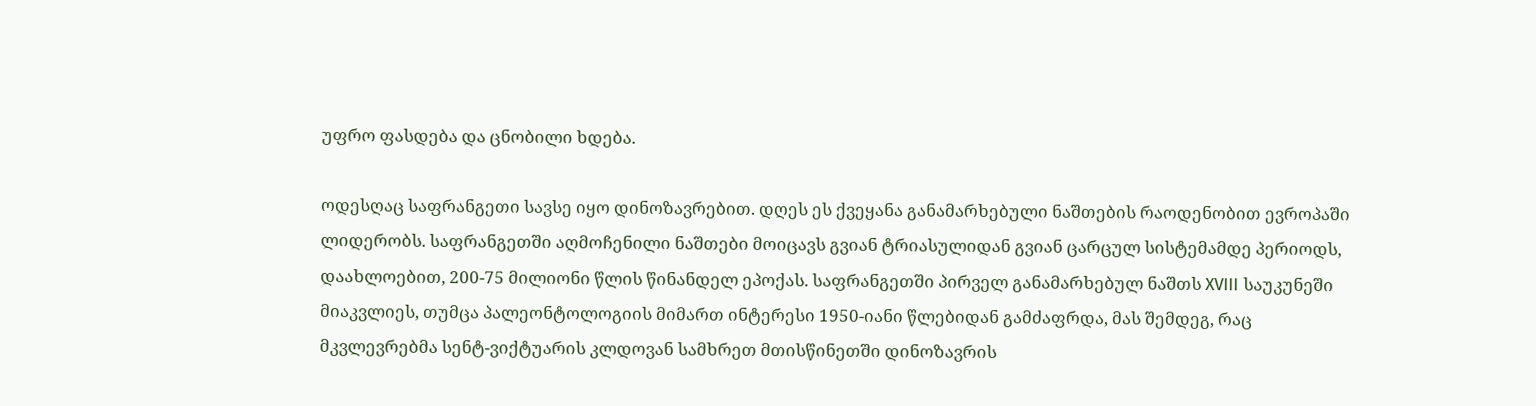უფრო ფასდება და ცნობილი ხდება.

ოდესღაც საფრანგეთი სავსე იყო დინოზავრებით. დღეს ეს ქვეყანა განამარხებული ნაშთების რაოდენობით ევროპაში ლიდერობს. საფრანგეთში აღმოჩენილი ნაშთები მოიცავს გვიან ტრიასულიდან გვიან ცარცულ სისტემამდე პერიოდს, დაახლოებით, 200-75 მილიონი წლის წინანდელ ეპოქას. საფრანგეთში პირველ განამარხებულ ნაშთს XVIII საუკუნეში მიაკვლიეს, თუმცა პალეონტოლოგიის მიმართ ინტერესი 1950-იანი წლებიდან გამძაფრდა, მას შემდეგ, რაც მკვლევრებმა სენტ-ვიქტუარის კლდოვან სამხრეთ მთისწინეთში დინოზავრის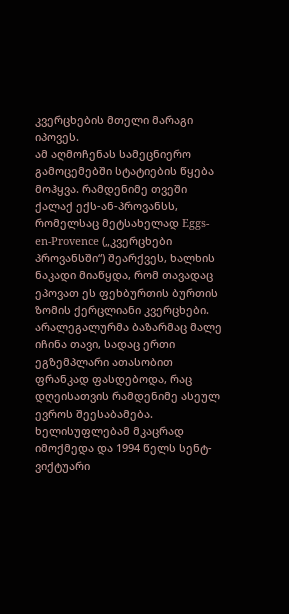კვერცხების მთელი მარაგი იპოვეს.
ამ აღმოჩენას სამეცნიერო გამოცემებში სტატიების წყება მოჰყვა. რამდენიმე თვეში ქალაქ ექს-ან-პროვანსს, რომელსაც მეტსახელად Eggs-en-Provence („კვერცხები პროვანსში“) შეარქვეს, ხალხის ნაკადი მიაწყდა, რომ თავადაც ეპოვათ ეს ფეხბურთის ბურთის ზომის ქერცლიანი კვერცხები. არალეგალურმა ბაზარმაც მალე იჩინა თავი, სადაც ერთი ეგზემპლარი ათასობით ფრანკად ფასდებოდა, რაც დღეისათვის რამდენიმე ასეულ ევროს შეესაბამება. ხელისუფლებამ მკაცრად იმოქმედა და 1994 წელს სენტ-ვიქტუარი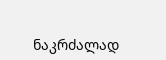ნაკრძალად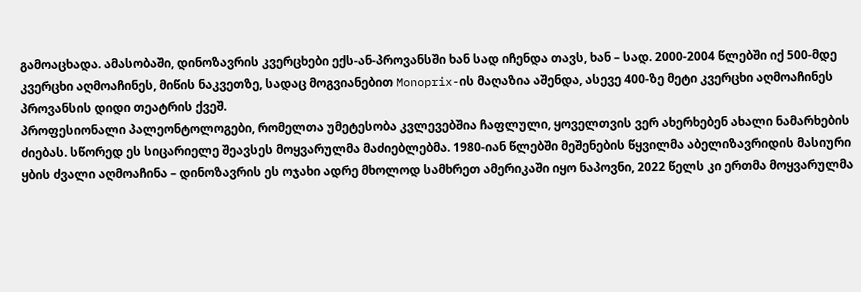გამოაცხადა. ამასობაში, დინოზავრის კვერცხები ექს-ან-პროვანსში ხან სად იჩენდა თავს, ხან – სად. 2000-2004 წლებში იქ 500-მდე კვერცხი აღმოაჩინეს, მიწის ნაკვეთზე, სადაც მოგვიანებით Monoprix-ის მაღაზია აშენდა, ასევე 400-ზე მეტი კვერცხი აღმოაჩინეს პროვანსის დიდი თეატრის ქვეშ.
პროფესიონალი პალეონტოლოგები, რომელთა უმეტესობა კვლევებშია ჩაფლული, ყოველთვის ვერ ახერხებენ ახალი ნამარხების ძიებას. სწორედ ეს სიცარიელე შეავსეს მოყვარულმა მაძიებლებმა. 1980-იან წლებში მეშენების წყვილმა აბელიზავრიდის მასიური ყბის ძვალი აღმოაჩინა – დინოზავრის ეს ოჯახი ადრე მხოლოდ სამხრეთ ამერიკაში იყო ნაპოვნი, 2022 წელს კი ერთმა მოყვარულმა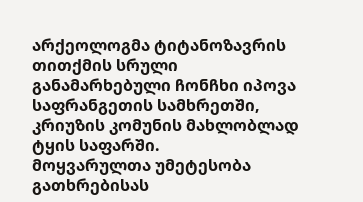არქეოლოგმა ტიტანოზავრის თითქმის სრული განამარხებული ჩონჩხი იპოვა საფრანგეთის სამხრეთში, კრიუზის კომუნის მახლობლად ტყის საფარში.
მოყვარულთა უმეტესობა გათხრებისას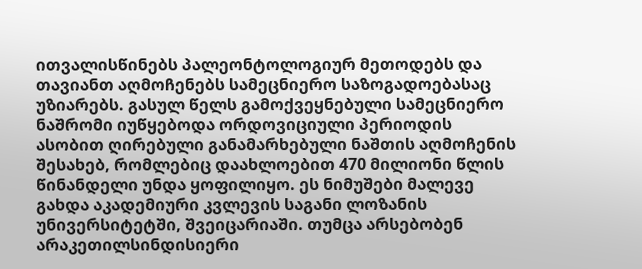ითვალისწინებს პალეონტოლოგიურ მეთოდებს და თავიანთ აღმოჩენებს სამეცნიერო საზოგადოებასაც უზიარებს. გასულ წელს გამოქვეყნებული სამეცნიერო ნაშრომი იუწყებოდა ორდოვიციული პერიოდის ასობით ღირებული განამარხებული ნაშთის აღმოჩენის შესახებ, რომლებიც დაახლოებით 470 მილიონი წლის წინანდელი უნდა ყოფილიყო. ეს ნიმუშები მალევე გახდა აკადემიური კვლევის საგანი ლოზანის უნივერსიტეტში, შვეიცარიაში. თუმცა არსებობენ არაკეთილსინდისიერი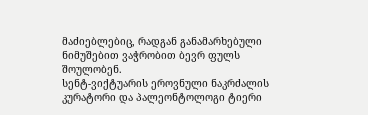მაძიებლებიც, რადგან განამარხებული ნიმუშებით ვაჭრობით ბევრ ფულს შოულობენ.
სენტ-ვიქტუარის ეროვნული ნაკრძალის კურატორი და პალეონტოლოგი ტიერი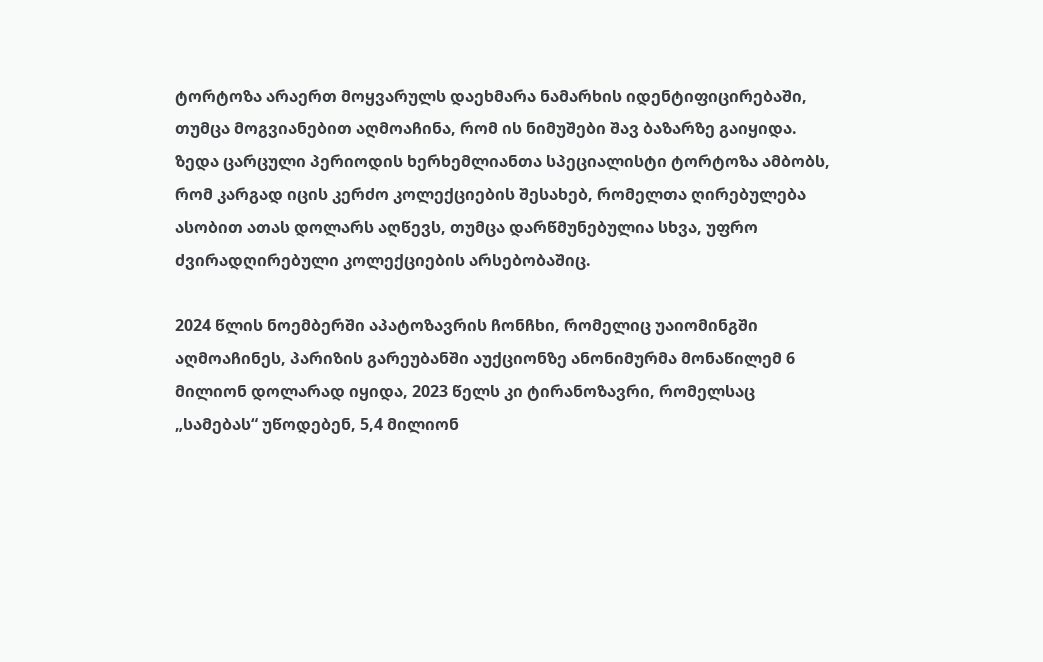ტორტოზა არაერთ მოყვარულს დაეხმარა ნამარხის იდენტიფიცირებაში, თუმცა მოგვიანებით აღმოაჩინა, რომ ის ნიმუშები შავ ბაზარზე გაიყიდა. ზედა ცარცული პერიოდის ხერხემლიანთა სპეციალისტი ტორტოზა ამბობს, რომ კარგად იცის კერძო კოლექციების შესახებ, რომელთა ღირებულება ასობით ათას დოლარს აღწევს, თუმცა დარწმუნებულია სხვა, უფრო ძვირადღირებული კოლექციების არსებობაშიც.

2024 წლის ნოემბერში აპატოზავრის ჩონჩხი, რომელიც უაიომინგში აღმოაჩინეს, პარიზის გარეუბანში აუქციონზე ანონიმურმა მონაწილემ 6 მილიონ დოლარად იყიდა, 2023 წელს კი ტირანოზავრი, რომელსაც „სამებას“ უწოდებენ, 5,4 მილიონ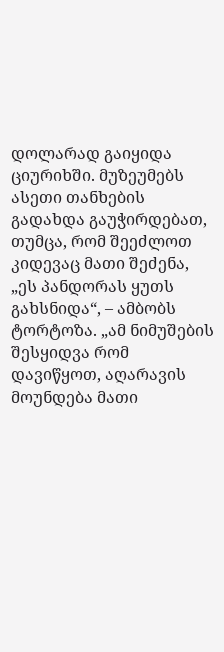დოლარად გაიყიდა ციურიხში. მუზეუმებს ასეთი თანხების გადახდა გაუჭირდებათ, თუმცა, რომ შეეძლოთ კიდევაც მათი შეძენა, „ეს პანდორას ყუთს გახსნიდა“, – ამბობს ტორტოზა. „ამ ნიმუშების შესყიდვა რომ დავიწყოთ, აღარავის მოუნდება მათი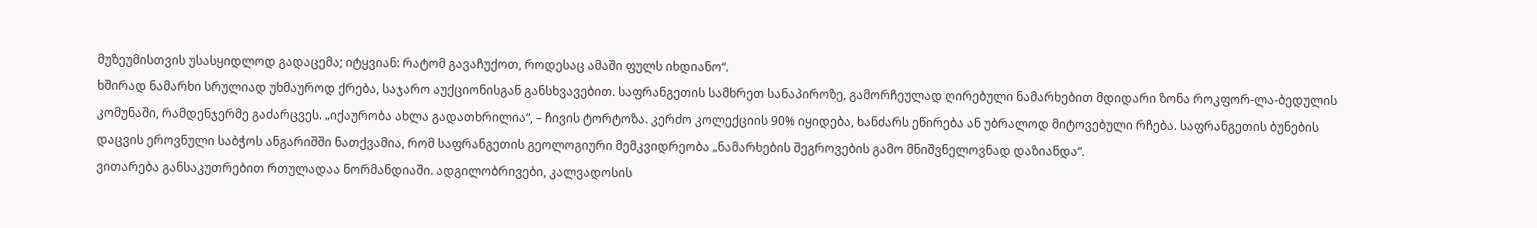მუზეუმისთვის უსასყიდლოდ გადაცემა; იტყვიან: რატომ გავაჩუქოთ, როდესაც ამაში ფულს იხდიანო“.
ხშირად ნამარხი სრულიად უხმაუროდ ქრება, საჯარო აუქციონისგან განსხვავებით. საფრანგეთის სამხრეთ სანაპიროზე, გამორჩეულად ღირებული ნამარხებით მდიდარი ზონა როკფორ-ლა-ბედულის კომუნაში, რამდენჯერმე გაძარცვეს. „იქაურობა ახლა გადათხრილია“, – ჩივის ტორტოზა. კერძო კოლექციის 90% იყიდება, ხანძარს ეწირება ან უბრალოდ მიტოვებული რჩება. საფრანგეთის ბუნების დაცვის ეროვნული საბჭოს ანგარიშში ნათქვამია, რომ საფრანგეთის გეოლოგიური მემკვიდრეობა „ნამარხების შეგროვების გამო მნიშვნელოვნად დაზიანდა“.
ვითარება განსაკუთრებით რთულადაა ნორმანდიაში. ადგილობრივები, კალვადოსის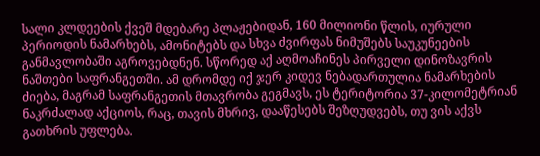სალი კლდეების ქვეშ მდებარე პლაჟებიდან, 160 მილიონი წლის, იურული პერიოდის ნამარხებს, ამონიტებს და სხვა ძვირფას ნიმუშებს საუკუნეების განმავლობაში აგროვებდნენ. სწორედ აქ აღმოაჩინეს პირველი დინოზავრის ნაშთები საფრანგეთში. ამ დრომდე იქ ჯერ კიდევ ნებადართულია ნამარხების ძიება, მაგრამ საფრანგეთის მთავრობა გეგმავს, ეს ტერიტორია 37-კილომეტრიან ნაკრძალად აქციოს, რაც, თავის მხრივ, დააწესებს შეზღუდვებს, თუ ვის აქვს გათხრის უფლება.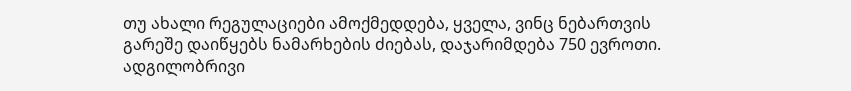თუ ახალი რეგულაციები ამოქმედდება, ყველა, ვინც ნებართვის გარეშე დაიწყებს ნამარხების ძიებას, დაჯარიმდება 750 ევროთი. ადგილობრივი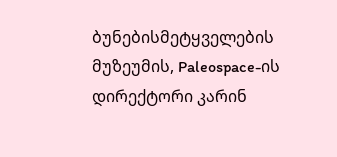ბუნებისმეტყველების მუზეუმის, Paleospace-ის დირექტორი კარინ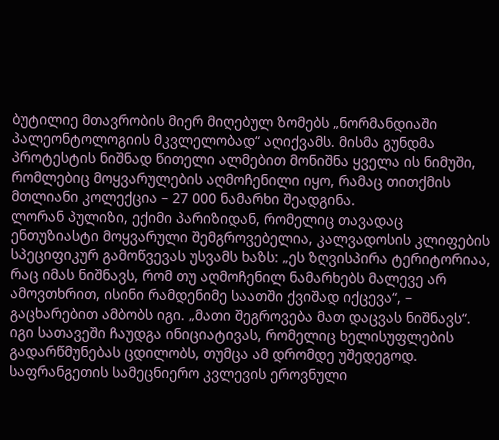ბუტილიე მთავრობის მიერ მიღებულ ზომებს „ნორმანდიაში პალეონტოლოგიის მკვლელობად“ აღიქვამს. მისმა გუნდმა პროტესტის ნიშნად წითელი ალმებით მონიშნა ყველა ის ნიმუში, რომლებიც მოყვარულების აღმოჩენილი იყო, რამაც თითქმის მთლიანი კოლექცია – 27 000 ნამარხი შეადგინა.
ლორან პულიზი, ექიმი პარიზიდან, რომელიც თავადაც ენთუზიასტი მოყვარული შემგროვებელია, კალვადოსის კლიფების სპეციფიკურ გამოწვევას უსვამს ხაზს: „ეს ზღვისპირა ტერიტორიაა, რაც იმას ნიშნავს, რომ თუ აღმოჩენილ ნამარხებს მალევე არ ამოვთხრით, ისინი რამდენიმე საათში ქვიშად იქცევა“, – გაცხარებით ამბობს იგი. „მათი შეგროვება მათ დაცვას ნიშნავს“. იგი სათავეში ჩაუდგა ინიციატივას, რომელიც ხელისუფლების გადარწმუნებას ცდილობს, თუმცა ამ დრომდე უშედეგოდ. საფრანგეთის სამეცნიერო კვლევის ეროვნული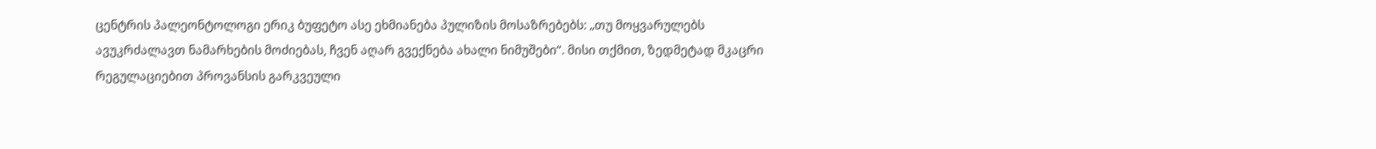ცენტრის პალეონტოლოგი ერიკ ბუფეტო ასე ეხმიანება პულიზის მოსაზრებებს: „თუ მოყვარულებს ავუკრძალავთ ნამარხების მოძიებას, ჩვენ აღარ გვექნება ახალი ნიმუშები“. მისი თქმით, ზედმეტად მკაცრი რეგულაციებით პროვანსის გარკვეული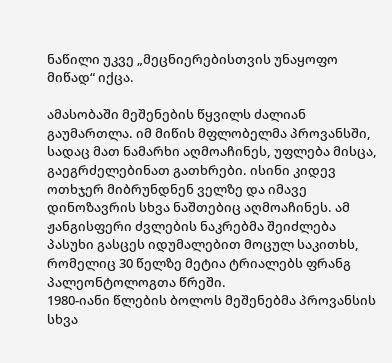ნაწილი უკვე „მეცნიერებისთვის უნაყოფო მიწად“ იქცა.

ამასობაში მეშენების წყვილს ძალიან გაუმართლა. იმ მიწის მფლობელმა პროვანსში, სადაც მათ ნამარხი აღმოაჩინეს, უფლება მისცა, გაეგრძელებინათ გათხრები. ისინი კიდევ ოთხჯერ მიბრუნდნენ ველზე და იმავე დინოზავრის სხვა ნაშთებიც აღმოაჩინეს. ამ ჟანგისფერი ძვლების ნაკრებმა შეიძლება პასუხი გასცეს იდუმალებით მოცულ საკითხს, რომელიც 30 წელზე მეტია ტრიალებს ფრანგ პალეონტოლოგთა წრეში.
1980-იანი წლების ბოლოს მეშენებმა პროვანსის სხვა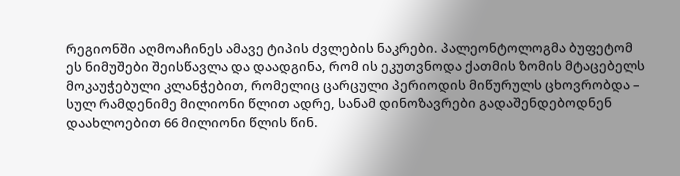რეგიონში აღმოაჩინეს ამავე ტიპის ძვლების ნაკრები. პალეონტოლოგმა ბუფეტომ ეს ნიმუშები შეისწავლა და დაადგინა, რომ ის ეკუთვნოდა ქათმის ზომის მტაცებელს მოკაუჭებული კლანჭებით, რომელიც ცარცული პერიოდის მიწურულს ცხოვრობდა – სულ რამდენიმე მილიონი წლით ადრე, სანამ დინოზავრები გადაშენდებოდნენ დაახლოებით 66 მილიონი წლის წინ.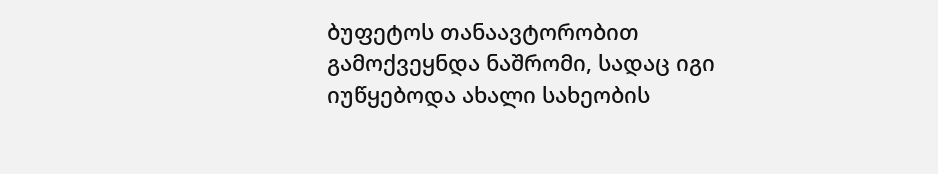ბუფეტოს თანაავტორობით გამოქვეყნდა ნაშრომი, სადაც იგი იუწყებოდა ახალი სახეობის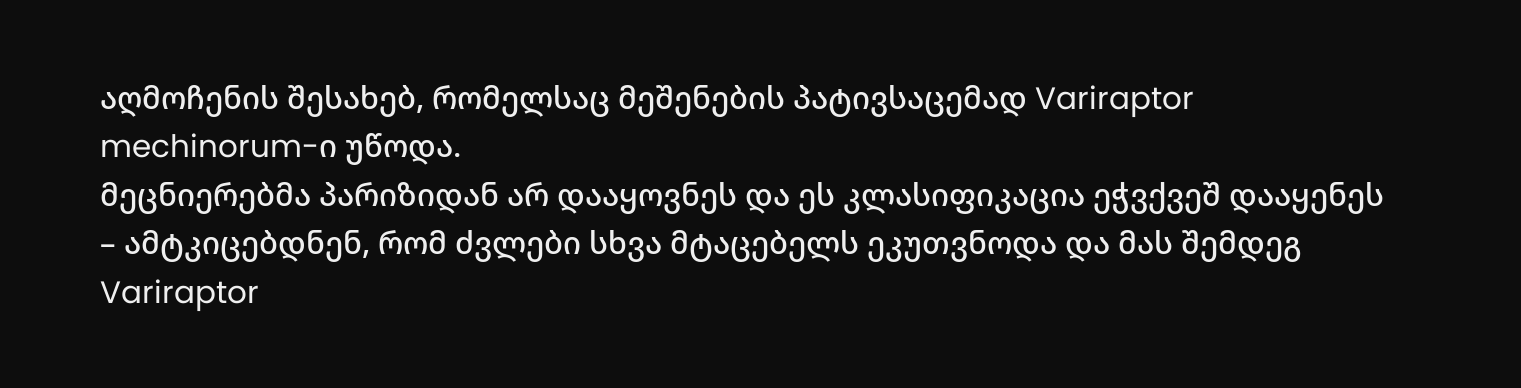აღმოჩენის შესახებ, რომელსაც მეშენების პატივსაცემად Variraptor mechinorum-ი უწოდა.
მეცნიერებმა პარიზიდან არ დააყოვნეს და ეს კლასიფიკაცია ეჭვქვეშ დააყენეს – ამტკიცებდნენ, რომ ძვლები სხვა მტაცებელს ეკუთვნოდა და მას შემდეგ Variraptor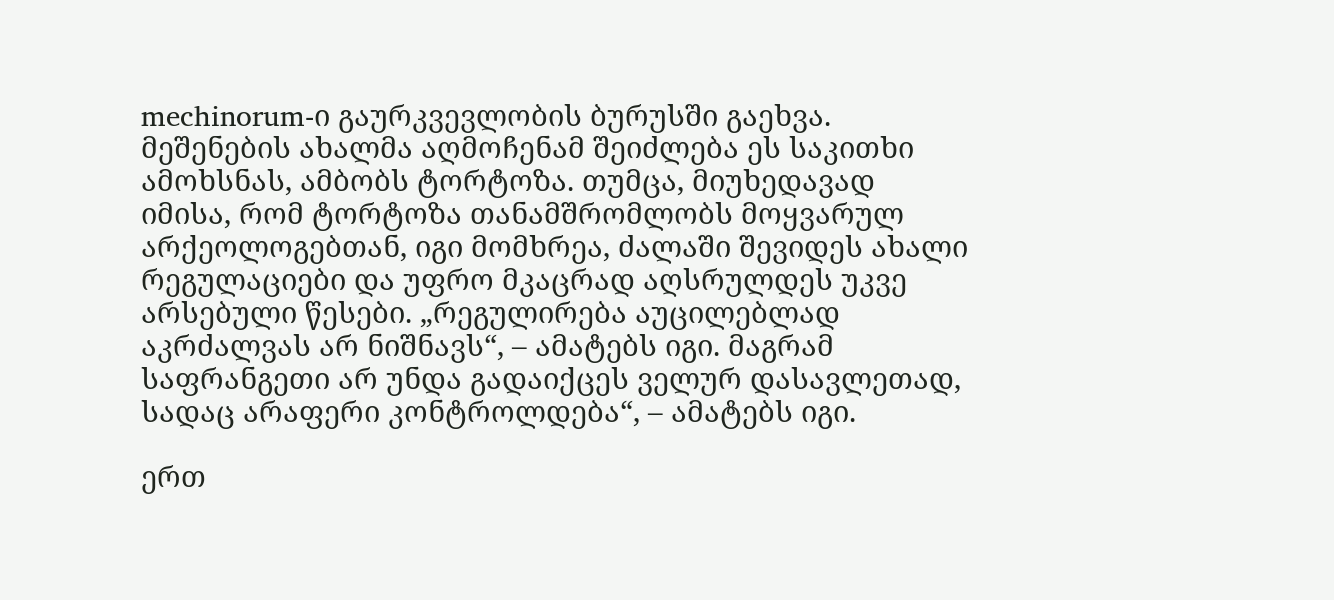mechinorum-ი გაურკვევლობის ბურუსში გაეხვა. მეშენების ახალმა აღმოჩენამ შეიძლება ეს საკითხი ამოხსნას, ამბობს ტორტოზა. თუმცა, მიუხედავად იმისა, რომ ტორტოზა თანამშრომლობს მოყვარულ არქეოლოგებთან, იგი მომხრეა, ძალაში შევიდეს ახალი რეგულაციები და უფრო მკაცრად აღსრულდეს უკვე არსებული წესები. „რეგულირება აუცილებლად აკრძალვას არ ნიშნავს“, – ამატებს იგი. მაგრამ საფრანგეთი არ უნდა გადაიქცეს ველურ დასავლეთად, სადაც არაფერი კონტროლდება“, – ამატებს იგი.

ერთ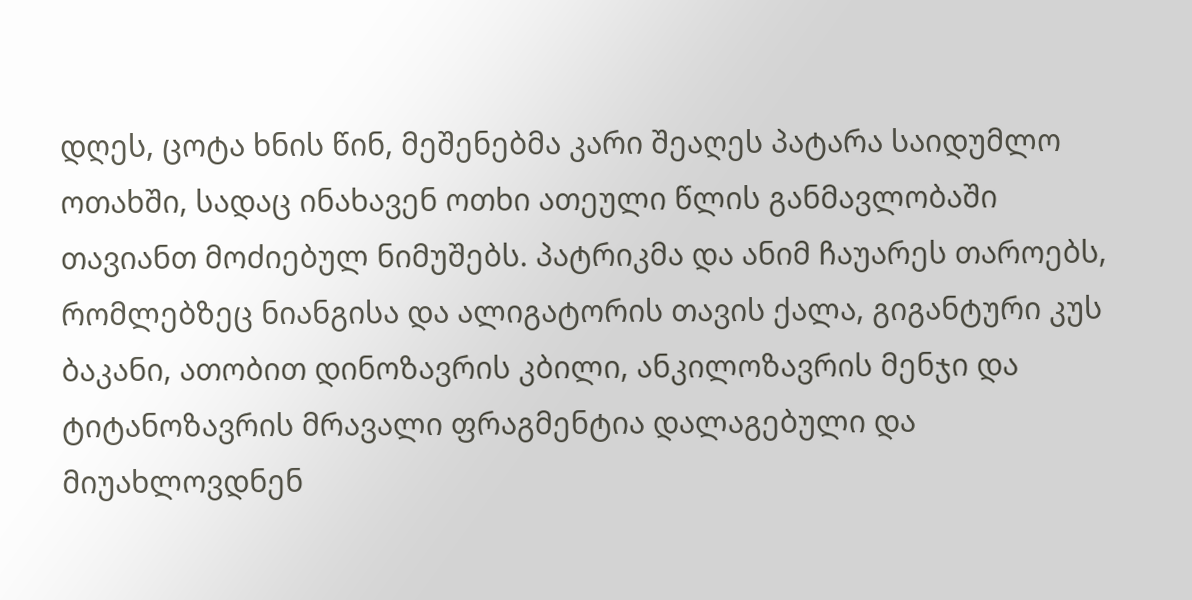დღეს, ცოტა ხნის წინ, მეშენებმა კარი შეაღეს პატარა საიდუმლო ოთახში, სადაც ინახავენ ოთხი ათეული წლის განმავლობაში თავიანთ მოძიებულ ნიმუშებს. პატრიკმა და ანიმ ჩაუარეს თაროებს, რომლებზეც ნიანგისა და ალიგატორის თავის ქალა, გიგანტური კუს ბაკანი, ათობით დინოზავრის კბილი, ანკილოზავრის მენჯი და ტიტანოზავრის მრავალი ფრაგმენტია დალაგებული და მიუახლოვდნენ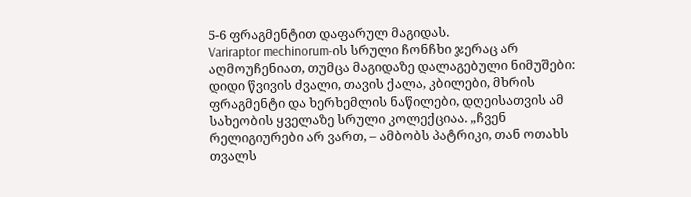5-6 ფრაგმენტით დაფარულ მაგიდას.
Variraptor mechinorum-ის სრული ჩონჩხი ჯერაც არ აღმოუჩენიათ, თუმცა მაგიდაზე დალაგებული ნიმუშები: დიდი წვივის ძვალი, თავის ქალა, კბილები, მხრის ფრაგმენტი და ხერხემლის ნაწილები, დღეისათვის ამ სახეობის ყველაზე სრული კოლექციაა. „ჩვენ რელიგიურები არ ვართ, – ამბობს პატრიკი, თან ოთახს თვალს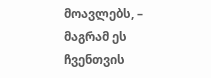მოავლებს, – მაგრამ ეს ჩვენთვის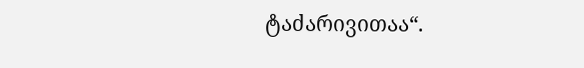ტაძარივითაა“.